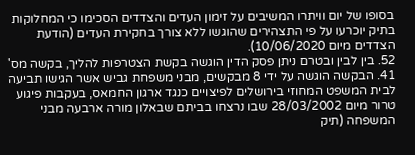בסופו של יום וויתרו המשיבים על זימון העדים והצדדים הסכימו כי המחלוקות בתיק יוכרעו על פי התצהירים שהוגשו ללא צורך בחקירת העדים (הודעת הצדדים מיום 10/06/2020).
52. בין לבין ובטרם ניתן פסק הדין הוגשה בקשת הצטרפות להליך, בקשה מס' 41. הבקשה הוגשה על ידי 8 מבקשים, מבני משפחת גביש אשר הגישו תביעה לבית המשפט המחוזי בירושלים לפיצויים כנגד ארגון החמאס, בעקבות פיגוע טרור מיום 28/03/2002 שבו נרצחו בביתם שבאלון מורה ארבעה מבני המשפחה (תיק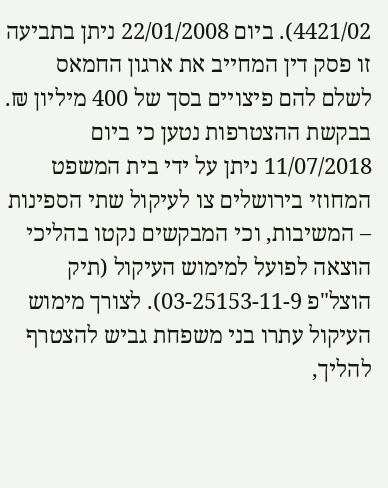4421/02). ביום 22/01/2008 ניתן בתביעה זו פסק דין המחייב את ארגון החמאס לשלם להם פיצויים בסך של 400 מיליון ₪.
בבקשת ההצטרפות נטען כי ביום 11/07/2018 ניתן על ידי בית המשפט המחוזי בירושלים צו לעיקול שתי הספינות – המשיבות, וכי המבקשים נקטו בהליכי הוצאה לפועל למימוש העיקול (תיק הוצל"פ 03-25153-11-9). לצורך מימוש העיקול עתרו בני משפחת גביש להצטרף להליך,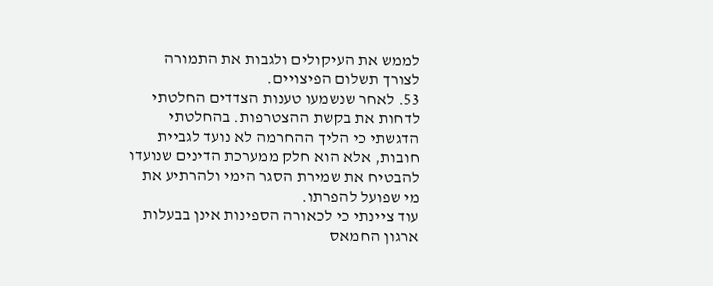לממש את העיקולים ולגבות את התמורה לצורך תשלום הפיצויים.
53. לאחר שנשמעו טענות הצדדים החלטתי לדחות את בקשת ההצטרפות. בהחלטתי הדגשתי כי הליך ההחרמה לא נועד לגביית חובות, אלא הוא חלק ממערכת הדינים שנועדו להבטיח את שמירת הסגר הימי ולהרתיע את מי שפועל להפרתו.
עוד ציינתי כי לכאורה הספינות אינן בבעלות ארגון החמאס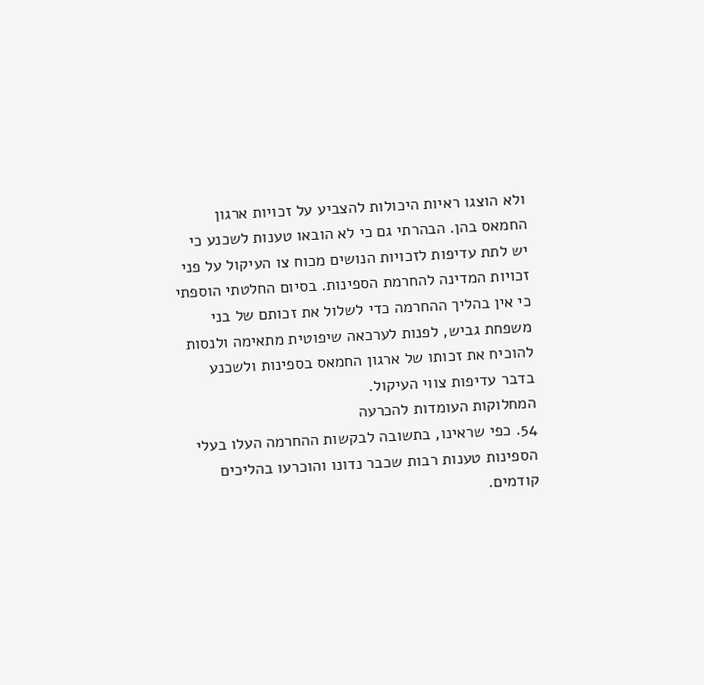ולא הוצגו ראיות היכולות להצביע על זכויות ארגון החמאס בהן. הבהרתי גם כי לא הובאו טענות לשכנע כי יש לתת עדיפות לזכויות הנושים מכוח צו העיקול על פני זכויות המדינה להחרמת הספינות. בסיום החלטתי הוספתי כי אין בהליך ההחרמה כדי לשלול את זכותם של בני משפחת גביש, לפנות לערכאה שיפוטית מתאימה ולנסות להוכיח את זכותו של ארגון החמאס בספינות ולשכנע בדבר עדיפות צווי העיקול.
המחלוקות העומדות להכרעה
54. כפי שראינו, בתשובה לבקשות ההחרמה העלו בעלי הספינות טענות רבות שכבר נדונו והוכרעו בהליכים קודמים.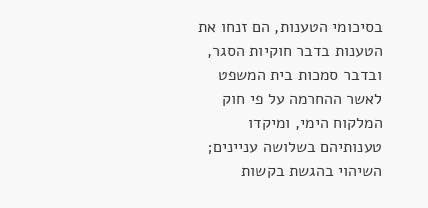בסיכומי הטענות, הם זנחו את הטענות בדבר חוקיות הסגר, ובדבר סמכות בית המשפט לאשר ההחרמה על פי חוק המלקוח הימי, ומיקדו טענותיהם בשלושה עניינים; השיהוי בהגשת בקשות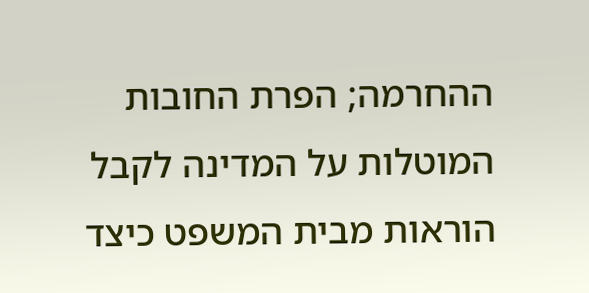ההחרמה; הפרת החובות המוטלות על המדינה לקבל הוראות מבית המשפט כיצד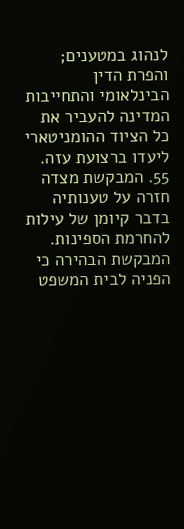לנהוג במטענים; והפרת הדין הבינלאומי והתחייבות המדינה להעביר את כל הציוד ההומניטארי ליעדו ברצועת עזה.
55. המבקשת מצדה חזרה על טענותיה בדבר קיומן של עילות להחרמת הספינות. המבקשת הבהירה כי הפניה לבית המשפט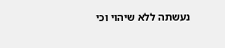נעשתה ללא שיהוי וכי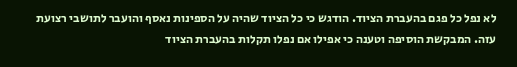לא נפל כל פגם בהעברת הציוד. הודגש כי כל הציוד שהיה על הספינות נאסף והועבר לתושבי רצועת עזה. המבקשת הוסיפה וטענה כי אפילו אם נפלו תקלות בהעברת הציוד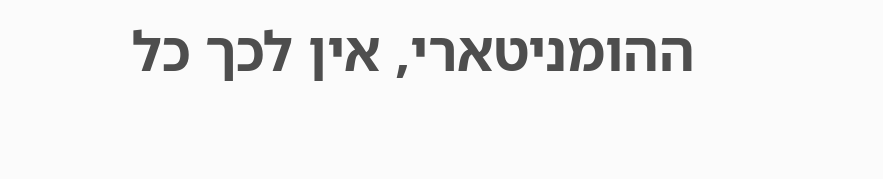ההומניטארי, אין לכך כל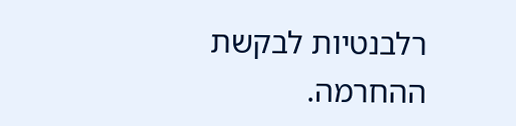רלבנטיות לבקשת ההחרמה.